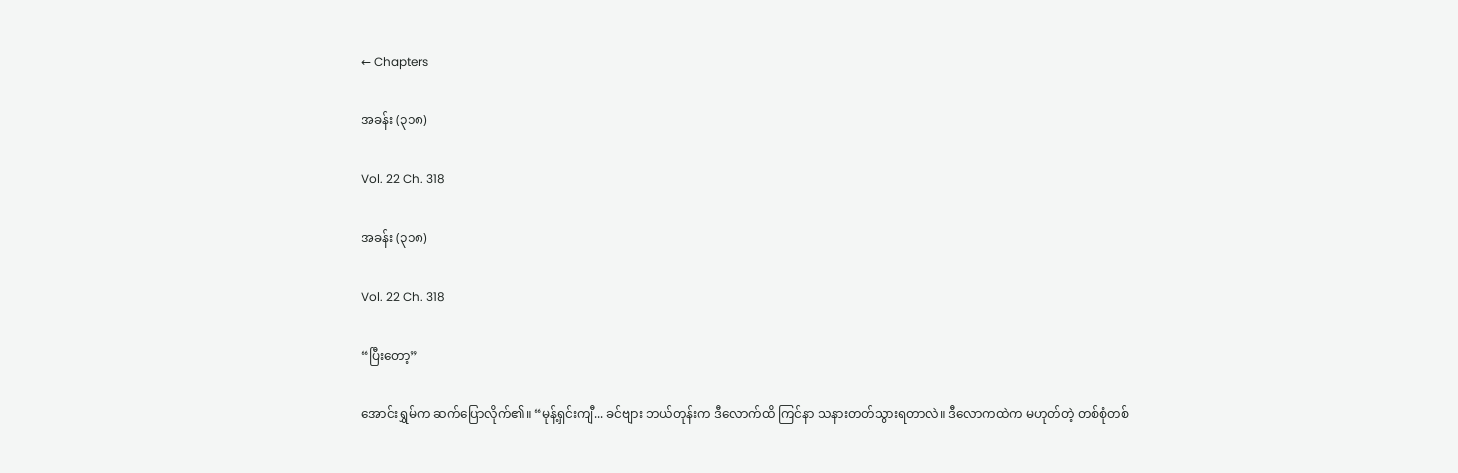← Chapters

အခန်း (၃၁၈)

Vol. 22 Ch. 318

အခန်း (၃၁၈)

Vol. 22 Ch. 318

“ပြီးတော့”

အောင်းရွှမ်က ဆက်ပြောလိုက်၏။ “မုန့်ရှင်းကျီ... ခင်ဗျား ဘယ်တုန်းက ဒီလောက်ထိ ကြင်နာ သနားတတ်သွားရတာလဲ။ ဒီလောကထဲက မဟုတ်တဲ့ တစ်စုံတစ်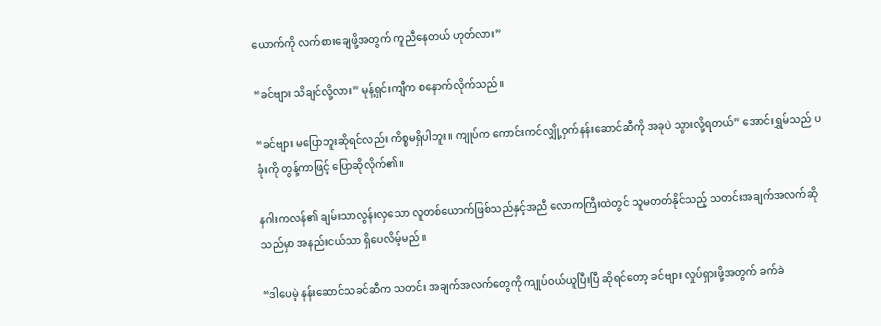ယောက်ကို လက်စားချေဖို့အတွက် ကူညီနေတယ် ဟုတ်လား”

“ခင်ဗျား သိချင်လို့လား” မုန့်ရှင်းကျီက စနောက်လိုက်သည်။

“ခင်ဗျား မပြောဘူးဆိုရင်လည်း ကိစ္စမရှိပါဘူး။ ကျုပ်က ကောင်းကင်လျှို့ဝှက်နန်းဆောင်ဆီကို အခုပဲ သွားလို့ရတယ်” အောင်းရွှမ်သည် ပခုံးကို တွန့်ကာဖြင့်‌ ပြောဆိုလိုက်၏။

နဂါးကလန်၏ ချမ်းသာလွန်းလှသော လူတစ်ယောက်ဖြစ်သည်နှင့်အညီ လောကကြီးထဲတွင် သူမတတ်နိုင်သည့် သတင်းအချက်အလက်ဆိုသည်မှာ အနည်းငယ်သာ ရှိပေလိမ့်မည်။

“ဒါပေမဲ့ နန်းဆောင်သခင်ဆီက သတင်း အချက်အလက်တွေကို ကျုပ်ဝယ်ယူပြီးပြီ ဆိုရင်တော့ ခင်ဗျား လှုပ်ရှားဖို့အတွက် ခက်ခဲ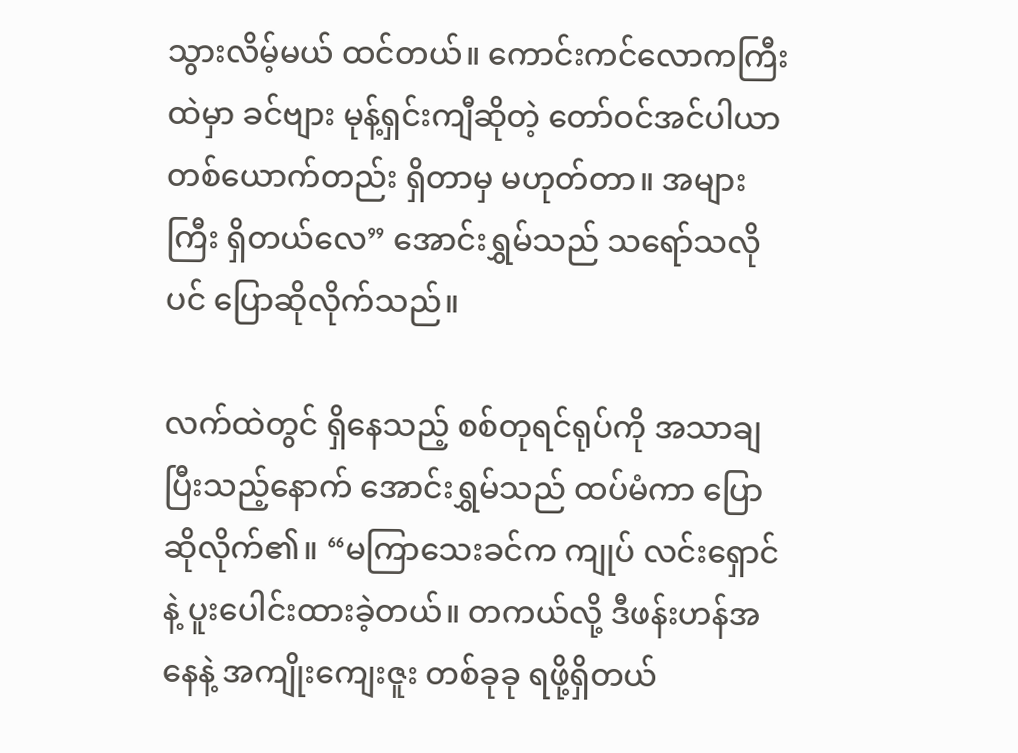သွားလိမ့်မယ် ထင်တယ်။ ကောင်းကင်လောကကြီးထဲမှာ ခင်ဗျား မုန့်ရှင်းကျီဆိုတဲ့ တော်ဝင်အင်ပါယာ တစ်ယောက်တည်း ရှိတာမှ မဟုတ်တာ။ အများကြီး ရှိတယ်လေ” အောင်းရွှမ်သည် သရော်သလိုပင် ပြောဆိုလိုက်သည်။

လက်ထဲတွင် ရှိနေသည့် စစ်တုရင်ရုပ်ကို အသာချပြီးသည့်နောက် အောင်းရွှမ်သည် ထပ်မံကာ ပြောဆိုလိုက်၏။ “မကြာသေးခင်က ကျုပ် လင်းရှောင်နဲ့ ပူးပေါင်းထားခဲ့တယ်။ တကယ်လို့ ဒီဖန်းဟန်အနေနဲ့ အကျိုးကျေးဇူး တစ်ခုခု ရဖို့ရှိတယ်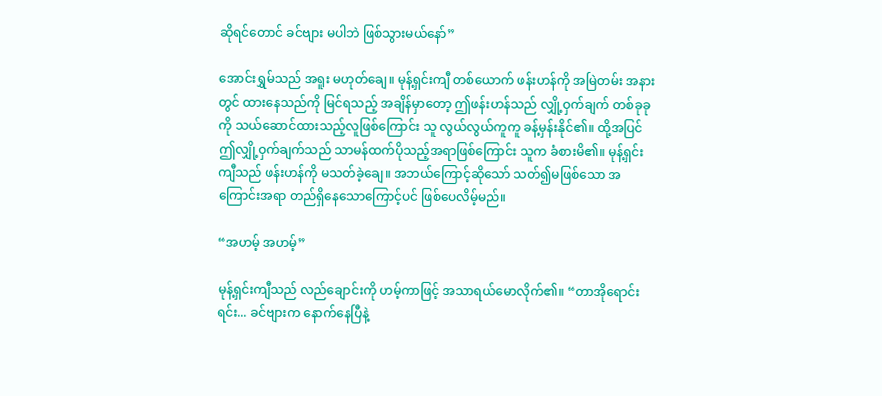ဆိုရင်တောင် ခင်ဗျား မပါဘဲ ဖြစ်သွားမယ်နော်”

အောင်းရွှမ်သည် အရူး မဟုတ်ချေ။ မုန့်ရှင်းကျီ တစ်ယောက် ဖန်းဟန်ကို အမြဲတမ်း အနားတွင် ထားနေသည်ကို မြင်ရသည့် အချိန်မှာတော့ ဤဖန်းဟန်သည် လျှို့ဝှက်ချက် တစ်ခုခုကို သယ်ဆောင်ထားသည့်လူဖြစ်ကြောင်း သူ လွယ်လွယ်ကူကူ ခန့်မှန်းနိုင်၏။ ထို့အပြင် ဤလျှို့ဝှက်ချက်သည် သာမန်ထက်ပိုသည့်အရာဖြစ်ကြောင်း သူက ခံစားမိ၏။ မုန့်ရှင်းကျီသည် ဖန်းဟန်ကို မသတ်ခဲ့ချေ။ အဘယ်ကြောင့်ဆိုသော် သတ်၍မဖြစ်သော အကြောင်းအရာ တည်ရှိနေသောကြောင့်ပင် ဖြစ်ပေလိမ့်မည်။

“အဟမ့် အဟမ့်”

မုန့်ရှင်းကျီသည် လည်ချောင်းကို ဟမ့်ကာဖြင့် အသာရယ်မောလိုက်၏။ “တာအိုရောင်းရင်း... ခင်ဗျားက နောက်နေပြီနဲ့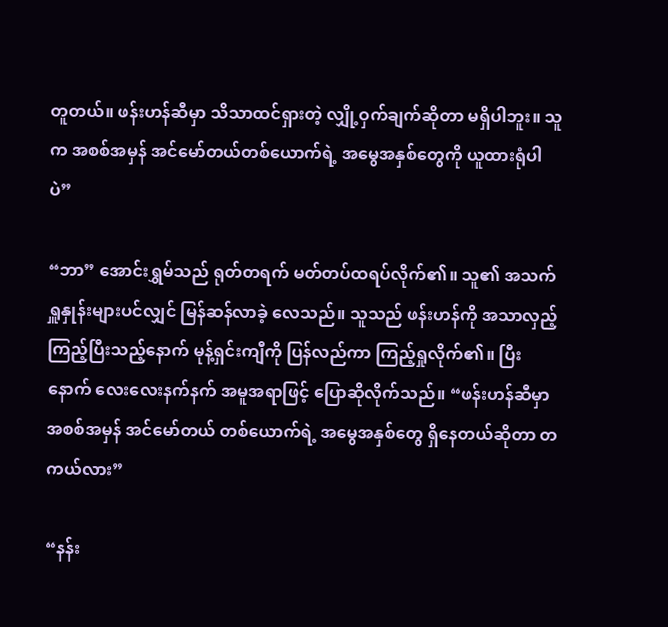တူတယ်။ ဖန်းဟန်ဆီမှာ သိသာထင်ရှားတဲ့ လျှို့ဝှက်ချက်ဆိုတာ မရှိပါဘူး။ သူက အစစ်အမှန် အင်မော်တယ်တစ်ယောက်ရဲ့ အမွေအနှစ်တွေကို ယူထားရုံပါပဲ”

“ဘာ” အောင်းရွှမ်သည် ရုတ်တရက် မတ်တပ်ထရပ်လိုက်၏။ သူ၏ အသက်ရှူနှုန်းများပင်လျှင် မြန်ဆန်လာခဲ့ လေသည်။ သူသည် ဖန်းဟန်ကို အသာလှည့်ကြည့်ပြီးသည့်နောက် မုန့်ရှင်းကျီကို ပြန်လည်ကာ ကြည့်ရှုလိုက်၏။ ပြီးနောက် လေးလေးနက်နက် အမူအရာဖြင့် ပြောဆိုလိုက်သည်။ “ဖန်းဟန်ဆီမှာ အစစ်အမှန် အင်မော်တယ် တစ်ယောက်ရဲ့ အမွေအနှစ်တွေ ရှိနေတယ်ဆိုတာ တကယ်လား”

“နန်း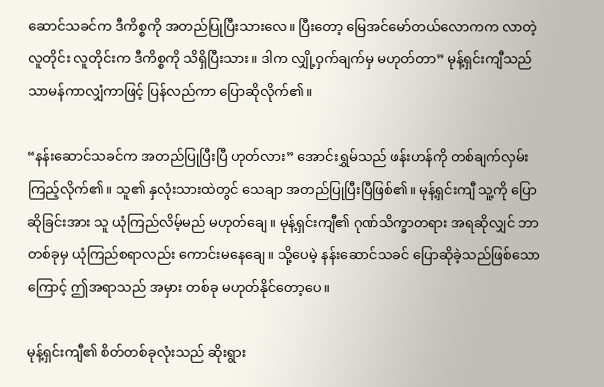ဆောင်သခင်က ဒီကိစ္စကို အတည်ပြုပြီးသားလေ။ ပြီးတော့ မြေအင်မော်တယ်လောကက လာတဲ့ လူတိုင်း လူတိုင်းက ဒီကိစ္စကို သိရှိပြီးသား။ ဒါက လျှို့ဝှက်ချက်မှ မဟုတ်တာ” မုန့်ရှင်းကျီသည် သာမန်ကာလျှံကာဖြင့် ပြန်လည်ကာ ပြောဆိုလိုက်၏။

“နန်းဆောင်သခင်က အတည်ပြုပြီးပြီ ဟုတ်လား” အောင်းရွှမ်သည် ဖန်းဟန်ကို တစ်ချက်လှမ်းကြည့်လိုက်၏။ သူ၏ နှလုံးသားထဲတွင် သေချာ အတည်ပြုပြီးပြီဖြစ်၏။ မုန့်ရှင်းကျီ သူ့ကို ပြောဆိုခြင်းအား သူ ယုံကြည်လိမ့်မည် မဟုတ်ချေ။ မုန့်ရှင်းကျီ၏ ဂုဏ်သိက္ခာတရား အရဆိုလျှင် ဘာတစ်ခုမှ ယုံကြည်စရာလည်း ကောင်းမနေချေ။ သို့ပေမဲ့ နန်းဆောင်သခင် ပြောဆိုခဲ့သည်ဖြစ်သောကြောင့် ဤအရာသည် အမှား တစ်ခု မဟုတ်နိုင်တော့ပေ။

မုန့်ရှင်းကျီ၏ စိတ်တစ်ခုလုံးသည် ဆိုးရွား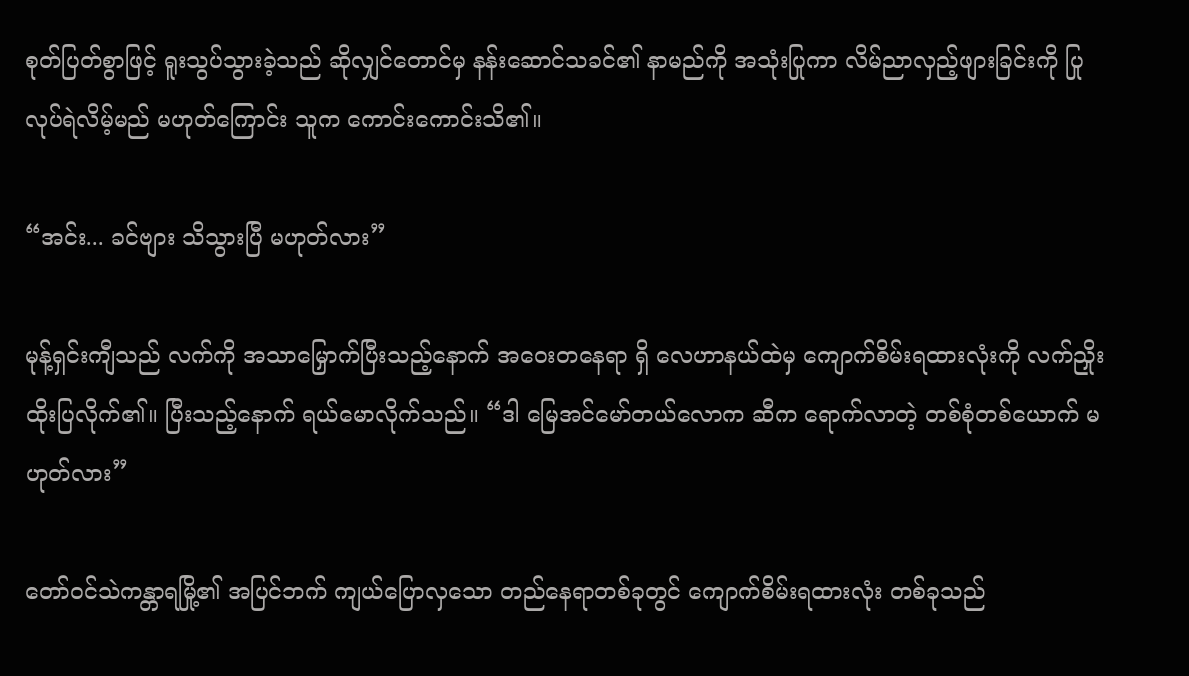စုတ်ပြတ်စွာဖြင့် ရူးသွပ်သွားခဲ့သည် ဆိုလျှင်တောင်မှ နန်းဆောင်သခင်၏ နာမည်ကို အသုံးပြုကာ လိမ်ညာလှည့်ဖျားခြင်းကို ပြုလုပ်ရဲလိမ့်မည် မဟုတ်ကြောင်း သူက ကောင်းကောင်းသိ၏။

“အင်း... ခင်ဗျား သိသွားပြီ မဟုတ်လား”

မုန့်ရှင်းကျီသည် လက်ကို အသာမြှောက်ပြီးသည့်နောက် အဝေးတနေရာ ရှိ လေဟာနယ်ထဲမှ ကျောက်စိမ်းရထားလုံးကို လက်ညှိုးထိုးပြလိုက်၏။ ပြီးသည့်နောက် ရယ်မောလိုက်သည်။ “ဒါ မြေအင်မော်တယ်လောက ဆီက ရောက်လာတဲ့ တစ်စုံတစ်ယောက် မဟုတ်လား”

တော်ဝင်သဲကန္တာရမြို့၏ အပြင်ဘက် ကျယ်ပြောလှသော တည်နေရာတစ်ခုတွင် ကျောက်စိမ်းရထားလုံး တစ်ခုသည်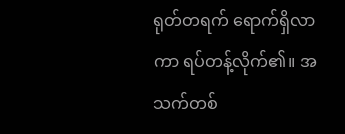ရုတ်တရက် ရောက်ရှိလာကာ ရပ်တန့်လိုက်၏။ အသက်တစ်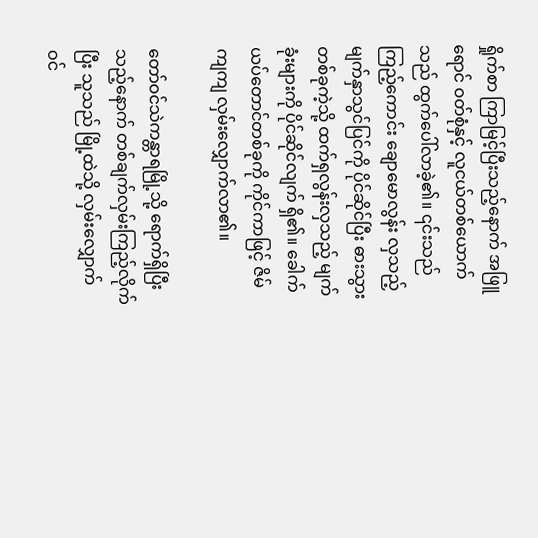ရှိုက်စာ ကြာမြင့်ပြီးသည့်နောက် အဖြူရောင် ဝတ်စုံနှင့် လူငယ်တစ်ယောက်သည် ထွက်ပေါ်လာခဲ့၏။ ၎င်းသည် ကြည့်ကောင်း ချောမောလွန်း လှသည့် မျက်နှာသွင်ပြင်ကို ပိုင်ဆိုင်ပြီး ဓားသွားတစ်ခုကဲ့သို့ ထက်ရှလွန်းလှသည့် မျက်ခုံးများကို ပိုင်ဆိုင်လျက် ရှိ၏။ ခေါက်ယပ်တောင်တစ်ခုကို ကိုင်ကာဖြင့် ဇိမ်ကျကျ လှမ်းလျှောက်လာ၏။

တော်ဝင်သဲကန္တာရမြို့သို့ ရောက်ရှိပြီးသည့်နောက် တစ်ချက်လှမ်းကြည့်လိုက်ပြီး သူသည် မြို့ထဲသို့ လှမ်းလျှောက် ဝင်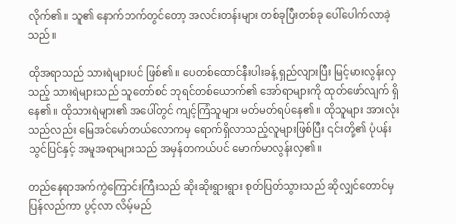လိုက်၏။ သူ၏ နောက်ဘက်တွင်တော့ အလင်းတန်းများ တစ်ခုပြီးတစ်ခု ပေါ်ပေါက်လာခဲ့သည်။

ထိုအရာသည် သားရဲများပင် ဖြစ်၏။ ပေတစ်ထောင်နီးပါးခန့် ရှည်လျားပြီး မြင့်မားလွန်းလှသည့် သားရဲများသည် သူတော်စင် ဘုရင်တစ်ယောက်၏ အော်ရာများကို ထုတ်ဖော်လျက် ရှိနေ၏။ ထိုသားရဲများ၏ အပေါ်တွင် ကျင့်ကြံသူများ မတ်မတ်ရပ်နေ၏။ ထိုသူများ အားလုံးသည်လည်း မြေအင်မော်တယ်လောကမှ ရောက်ရှိလာသည့်လူများဖြစ်ပြီး ၎င်းတို့၏ ပုံပန်းသွင်ပြင်နှင့် အမူအရာများသည် အမှန်တကယ်ပင် မောက်မာလွန်းလှ၏။

တည်နေရာအက်ကွဲကြောင်းကြီးသည် ဆိုးဆိုးရွားရွား စုတ်ပြတ်သွားသည် ဆိုလျှင်တောင်မှ ပြန်လည်ကာ ပွင့်လာ လိမ့်မည်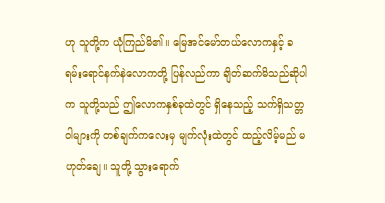ဟု သူတို့က ယုံကြည်မိ၏။ မြေအင်မော်တယ်လောကနှင့် ခရမ်းရောင်နက်နဲလောကတို့ ပြန်လည်ကာ ချိတ်ဆက်မိသည်ဆိုပါက သူတို့သည် ဤလောကနှစ်ခုထဲတွင် ရှိနေသည့် သက်ရှိသတ္တဝါများကို တစ်ချက်ကလေးမှ မျက်လုံးထဲတွင် ထည့်လိမ့်မည် မဟုတ်ချေ။ သူတို့ သွားရောက်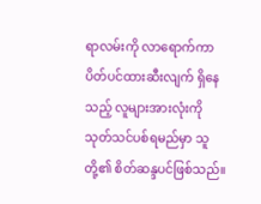ရာလမ်းကို လာရောက်ကာ ပိတ်ပင်ထားဆီးလျက် ရှိနေသည့် လူများအားလုံးကို သုတ်သင်ပစ်ရမည်မှာ သူတို့၏ စိတ်ဆန္ဒပင်ဖြစ်သည်။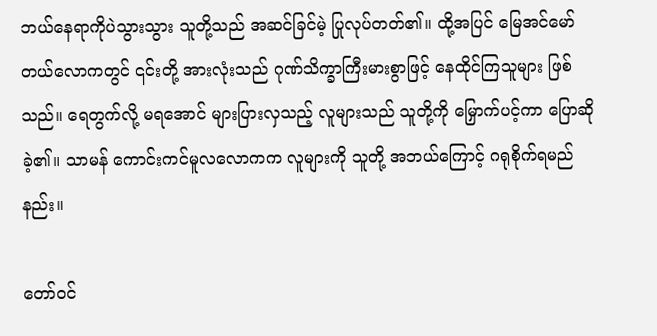ဘယ်နေရာကိုပဲသွားသွား သူတို့သည် အဆင်ခြင်မဲ့ ပြုလုပ်တတ်၏။ ထို့အပြင် မြေအင်မော်တယ်လောကတွင် ၎င်းတို့ အားလုံးသည် ဂုဏ်သိက္ခာကြီးမားစွာဖြင့် နေထိုင်ကြသူများ ဖြစ်သည်။ ရေတွက်လို့ မရအောင် များပြားလှသည့် လူများသည် သူတို့ကို မြှောက်ပင့်ကာ ပြောဆိုခဲ့၏။ သာမန် ကောင်းကင်မူလလောကက လူများကို သူတို့ အဘယ်ကြောင့် ဂရုစိုက်ရမည်နည်း။

တော်ဝင်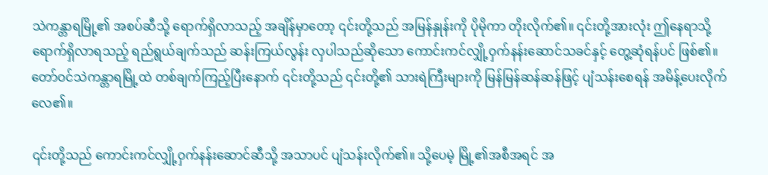သဲကန္တာရမြို့၏ အစပ်ဆီသို့ ရောက်ရှိလာသည့် အချိန်မှာတော့ ၎င်းတို့သည် အမြန်နှုန်းကို ပိုမိုကာ တိုးလိုက်၏။ ၎င်းတို့အားလုံး ဤနေရာသို့ ရောက်ရှိလာရသည့် ရည်ရွယ်ချက်သည် ဆန်းကြယ်လွန်း လှပါသည်ဆိုသော ကောင်းကင်လျှို့ဝှက်နန်းဆောင်သခင်နှင့် တွေ့ဆုံရန်ပင် ဖြစ်၏။ တော်ဝင်သဲကန္တာရမြို့ထဲ တစ်ချက်ကြည့်ပြီးနောက် ၎င်းတို့သည် ၎င်းတို့၏ သားရဲကြီးများကို မြန်မြန်ဆန်ဆန်ဖြင့် ပျံသန်းစေရန် အမိန့်ပေးလိုက်လေ၏။

၎င်းတို့သည် ကောင်းကင်လျှို့ဝှက်နန်းဆောင်ဆီသို့ အသာပင် ပျံသန်းလိုက်၏။ သို့ပေမဲ့ မြို့၏အစီအရင် အ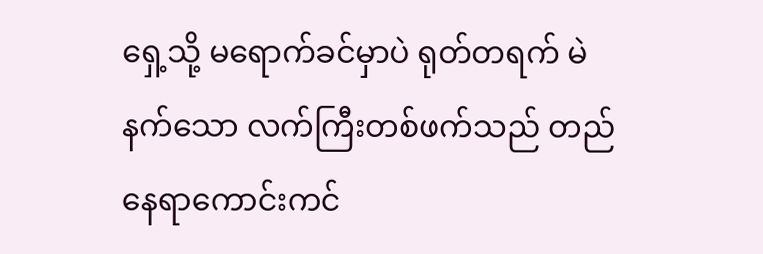ရှေ့သို့ မရောက်ခင်မှာပဲ ရုတ်တရက် မဲနက်သော လက်ကြီးတစ်ဖက်သည် တည်နေရာကောင်းကင်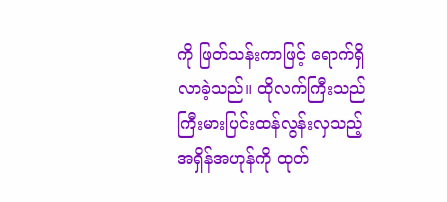ကို ဖြတ်သန်းကာဖြင့် ရောက်ရှိလာခဲ့သည်။ ထိုလက်ကြီးသည် ကြီးမားပြင်းထန်လွန်းလှသည့် အရှိန်အဟုန်ကို ထုတ်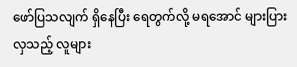ဖော်ပြသလျက် ရှိနေပြီး ရေတွက်လို့ မရအောင် များပြားလှသည့် လူများ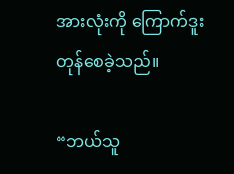အားလုံးကို ကြောက်ဒူးတုန်စေခဲ့သည်။

“ဘယ်သူ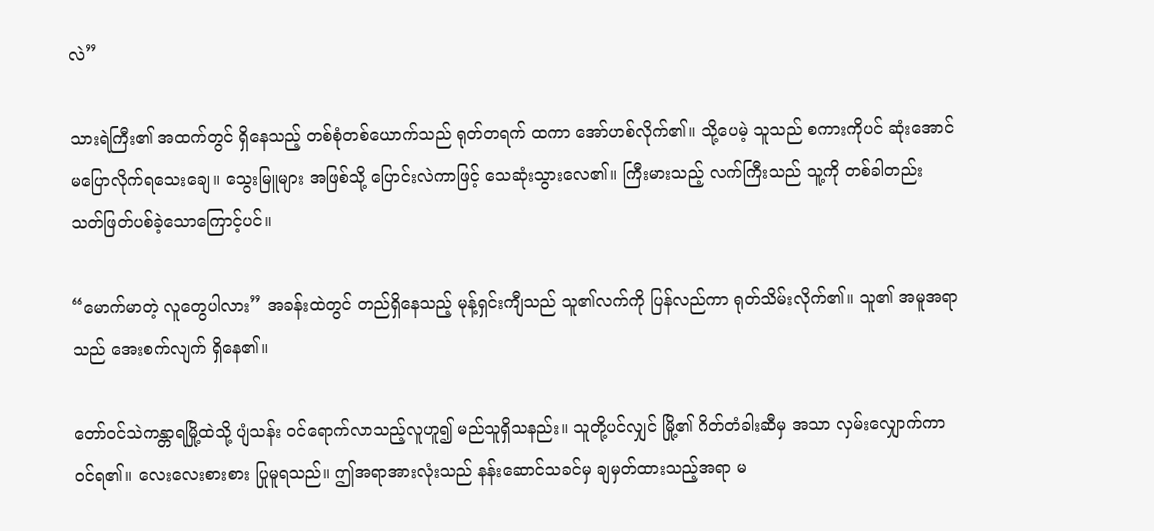လဲ”

သားရဲကြီး၏ အထက်တွင် ရှိနေသည့် တစ်စုံတစ်ယောက်သည် ရုတ်တရက် ထကာ အော်ဟစ်လိုက်၏။ သို့ပေမဲ့ သူသည် စကားကိုပင် ဆုံးအောင် မပြောလိုက်ရသေး‌ချေ။ သွေးမြူများ အဖြစ်သို့ ပြောင်းလဲကာဖြင့် သေဆုံးသွားလေ၏။ ကြီးမားသည့် လက်ကြီးသည် သူ့ကို တစ်ခါတည်း သတ်ဖြတ်ပစ်ခဲ့သောကြောင့်ပင်။

“မောက်မာတဲ့ လူတွေပါလား” အခန်းထဲတွင် တည်ရှိနေသည့် မုန့်ရှင်းကျီသည် သူ၏လက်ကို ပြန်လည်ကာ ရုတ်သိမ်းလိုက်၏။ သူ၏ အမူအရာသည် အေးစက်လျက် ရှိနေ၏။

တော်ဝင်သဲကန္တာရမြို့ထဲသို့ ပျံသန်း ဝင်ရောက်လာသည့်လူဟူ၍ မည်သူရှိသနည်း။ သူတို့ပင်လျှင် မြို့၏ ဂိတ်တံခါးဆီမှ အသာ လှမ်းလျှောက်ကာ ဝင်ရ၏။ လေးလေးစားစား ပြုမူရသည်။ ဤအရာအားလုံးသည် နန်းဆောင်သခင်မှ ချမှတ်ထားသည့်အရာ မ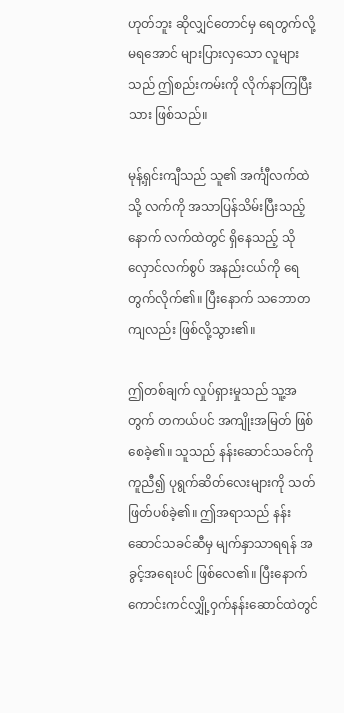ဟုတ်ဘူး ဆိုလျှင်တောင်မှ ရေတွက်လို့ မရအောင် များပြားလှသော လူများသည် ဤစည်းကမ်းကို လိုက်နာကြပြီးသား ဖြစ်သည်။

မုန့်ရှင်းကျီသည် သူ၏ အင်္ကျီလက်ထဲသို့ လက်ကို အသာပြန်သိမ်းပြီးသည့်နောက် လက်ထဲတွင် ရှိနေသည့် သိုလှောင်လက်စွပ် အနည်းငယ်ကို ရေတွက်လိုက်၏။ ပြီးနောက် သဘောတကျလည်း ဖြစ်လို့သွား၏။

ဤတစ်ချက် လှုပ်ရှားမှုသည် သူ့အတွက် တကယ်ပင် အကျိုးအမြတ် ဖြစ်စေခဲ့၏။ သူသည် နန်းဆောင်သခင်ကို ကူညီ၍ ပုရွက်ဆိတ်လေးများကို သတ်ဖြတ်ပစ်ခဲ့၏။ ဤအရာသည် နန်းဆောင်သခင်ဆီမှ မျက်နှာသာရရန် အခွင့်အရေးပင် ဖြစ်လေ၏။ ပြီးနောက် ကောင်းကင်လျှို့ဝှက်နန်းဆောင်ထဲတွင်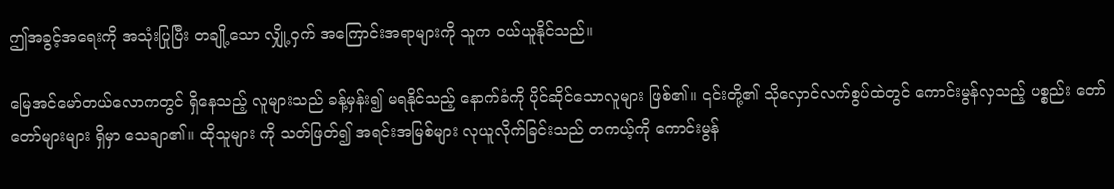ဤအခွင့်အရေးကို အသုံးပြုပြီး တချို့သော လျှို့ဝှက် အကြောင်းအရာများကို သူက ဝယ်ယူနိုင်သည်။

မြေအင်မော်တယ်လောကတွင် ရှိနေသည့် လူများသည် ခန့်မှန်း၍ မရနိုင်သည့် နောက်ခံကို ပိုင်ဆိုင်သောလူများ ဖြစ်၏။ ၎င်းတို့၏ သိုလှောင်လက်စွပ်ထဲတွင် ကောင်းမွန်လှသည့် ပစ္စည်း တော်တော်များများ ရှိမှာ သေချာ၏။ ထိုသူများ ကို သတ်ဖြတ်၍ အရင်းအမြစ်များ လုယူလိုက်ခြင်းသည် တကယ့်ကို ကောင်းမွန်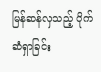မြန်ဆန်လှသည့် ပိုက်ဆံရှာခြင်း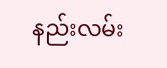နည်းလမ်း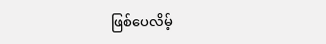ဖြစ်ပေလိမ့်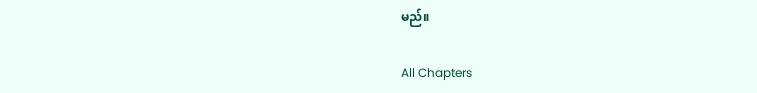မည်။

All Chapters